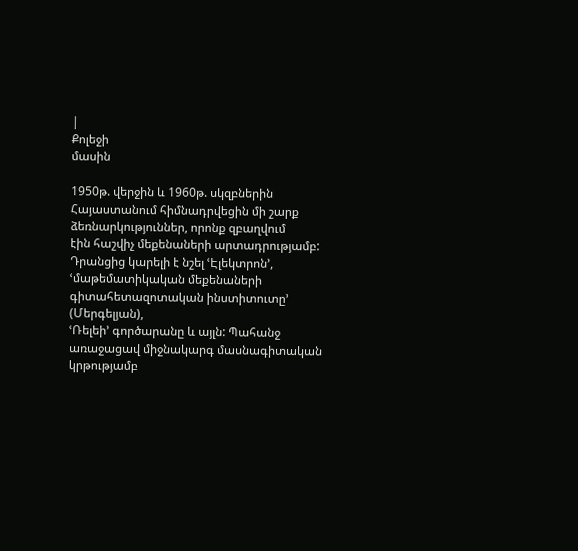|
Քոլեջի
մասին

1950թ. վերջին և 1960թ. սկզբներին
Հայաստանում հիմնադրվեցին մի շարք ձեռնարկություններ, որոնք զբաղվում
էին հաշվիչ մեքենաների արտադրությամբ: Դրանցից կարելի է նշել ՙԷլեկտրոն՚,
ՙմաթեմատիկական մեքենաների գիտահետազոտական ինստիտուտը՚ (Մերգելյան),
ՙՌելեի՚ գործարանը և այլն: Պահանջ առաջացավ միջնակարգ մասնագիտական
կրթությամբ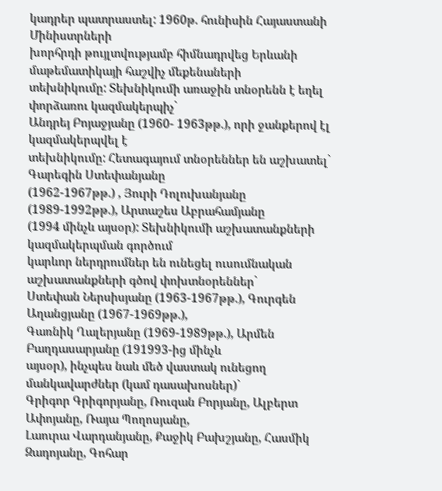կադրեր պատրաստել: 1960թ. հունիսին Հայաստանի Մինիստրների
խորհրդի թույլտվությամբ հիմնադրվեց Երևանի մաթեմատիկայի հաշվիչ մեքենաների
տեխնիկումը: Տեխնիկումի առաջին տնօրենն է եղել փորձառու կազմակերպիչ`
Անդրեյ Բոյաջյանը (1960- 1963թթ.), որի ջանքերով էլ կազմակերպվել է
տեխնիկումը: Հետագայում տնօրեններ են աշխատել` Գարեգին Ստեփանյանը
(1962-1967թթ.) , Յուրի Դոլուխանյանը (1989-1992թթ.), Արտաշես Աբրահամյանը
(1994 մինչև այսօր): Տեխնիկումի աշխատանքների կազմակերպման գործում
կարևոր ներդրումներ են ունեցել ուսումնական աշխատանքների գծով փոխտնօրեններ`
Ստեփան Ներսիսյանը (1963-1967թթ.), Գուրգեն Աղանցյանը (1967-1969թթ.),
Գառնիկ Ղալերյանը (1969-1989թթ.), Արմեն Բաղդասարյանը (191993-ից մինչև
այսօր), ինչպես նաև մեծ վաստակ ունեցող մանկավարժներ (կամ դասախոսներ)`
Գրիգոր Գրիգորյանը, Ռուզան Բորյանը, Ալբերտ Ափոյանը, Ռայա Պողոսյանը,
Լաուրա Վարդանյանը, Քաջիկ Բախշյանը, Հասմիկ Զադոյանը, Գոհար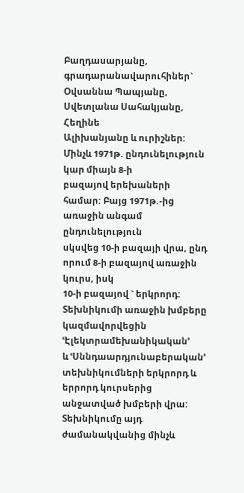Բաղդասարյանը,
գրադարանավարուհիներ` Օվսաննա Պապյանը, Սվետլանա Սահակյանը, Հեղինե
Ալիխանյանը և ուրիշներ: Մինչև 1971թ. ընդունելություն կար միայն 8-ի
բազայով երեխաների համար: Բայց 1971թ.-ից առաջին անգամ ընդունելություն
սկսվեց 10-ի բազայի վրա, ընդ որում 8-ի բազայով առաջին կուրս, իսկ
10-ի բազայով ` երկրորդ: Տեխնիկումի առաջին խմբերը կազմավորվեցին ՙԷլեկտրամեխանիկական՚
և ՙՍննդաարդյունաբերական՚ տեխնիկումների երկրորդ և երրորդ կուրսերից
անջատված խմբերի վրա: Տեխնիկումը այդ ժամանակվանից մինչև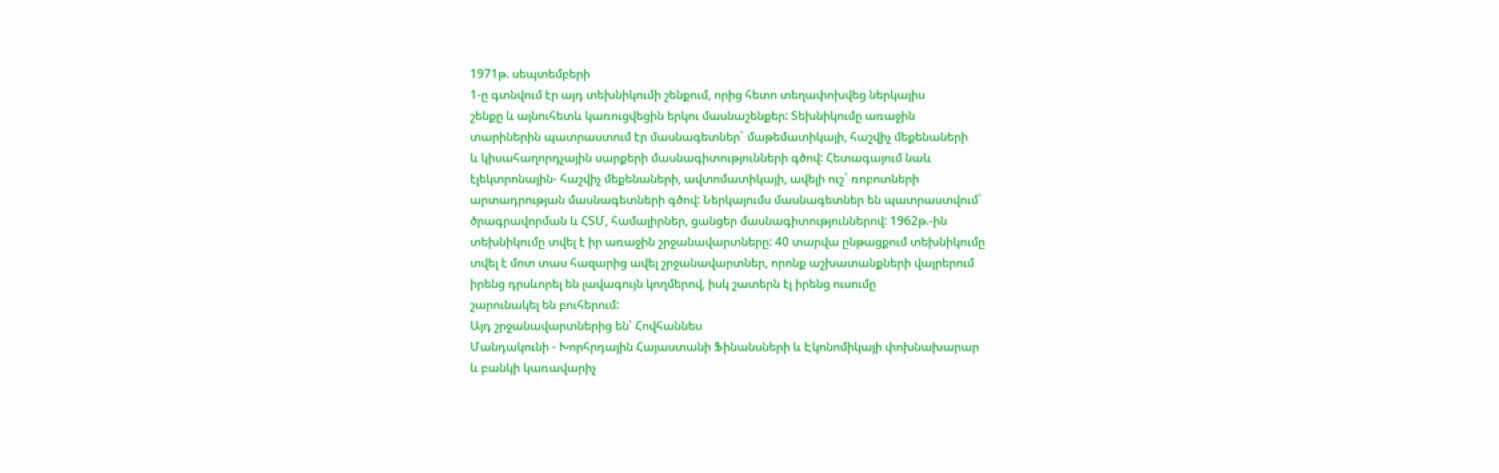1971թ. սեպտեմբերի
1-ը գտնվում էր այդ տեխնիկումի շենքում, որից հետո տեղափոխվեց ներկայիս
շենքը և այնուհետև կառուցվեցին երկու մասնաշենքեր: Տեխնիկումը առաջին
տարիներին պատրաստում էր մասնագետներ` մաթեմատիկայի, հաշվիչ մեքենաների
և կիսահաղորդչային սարքերի մասնագիտությունների գծով: Հետագայում նաև
էլեկտրոնային- հաշվիչ մեքենաների, ավտոմատիկայի, ավելի ուշ` ռոբոտների
արտադրության մասնագետների գծով: Ներկայումս մասնագետներ են պատրաստվում`
ծրագրավորման և ՀՏՄ, համալիրներ, ցանցեր մասնագիտություններով: 1962թ.-ին
տեխնիկումը տվել է իր առաջին շրջանավարտները: 40 տարվա ընթացքում տեխնիկումը
տվել է մոտ տաս հազարից ավել շրջանավարտներ, որոնք աշխատանքների վայրերում
իրենց դրսևորել են լավագույն կողմերով, իսկ շատերն էլ իրենց ուսումը
շարունակել են բուհերում:
Այդ շրջանավարտներից են՝ Հովհաննես
Մանդակունի - Խորհրդային Հայաստանի Ֆինանսների և Էկոնոմիկայի փոխնախարար
և բանկի կառավարիչ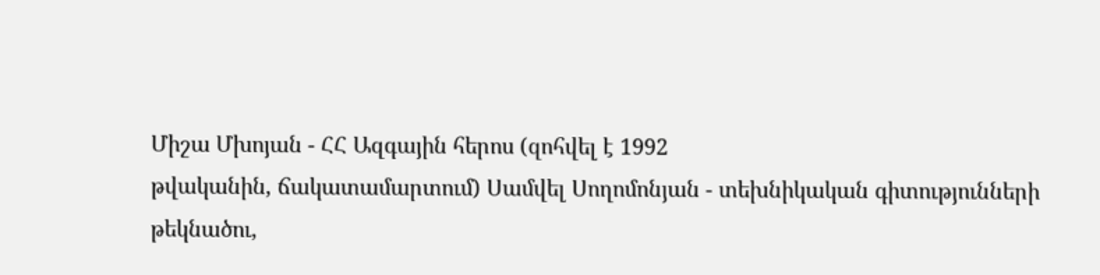Միշա Մխոյան - ՀՀ Ազգային հերոս (զոհվել է 1992
թվականին, ճակատամարտում) Սամվել Սողոմոնյան - տեխնիկական գիտությունների
թեկնածու,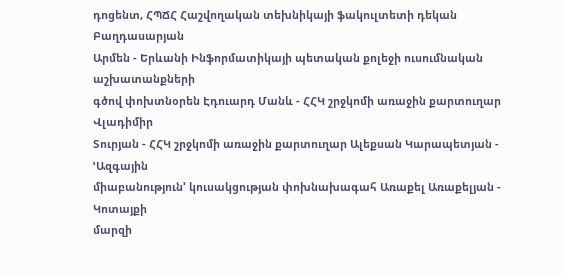դոցենտ, ՀՊՃՀ Հաշվողական տեխնիկայի ֆակուլտետի դեկան Բաղդասարյան
Արմեն - Երևանի Ինֆորմատիկայի պետական քոլեջի ուսումնական աշխատանքների
գծով փոխտնօրեն Էդուարդ Մանև - ՀՀԿ շրջկոմի առաջին քարտուղար Վլադիմիր
Տուրյան - ՀՀԿ շրջկոմի առաջին քարտուղար Ալեքսան Կարապետյան - ՙԱզգային
միաբանություն՚ կուսակցության փոխնախագահ Առաքել Առաքելյան - Կոտայքի
մարզի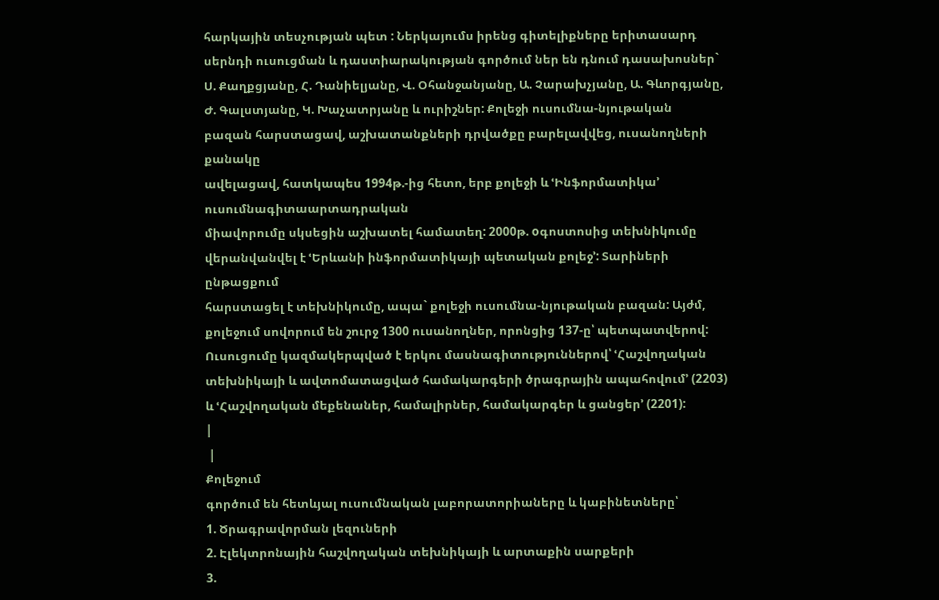հարկային տեսչության պետ : Ներկայումս իրենց գիտելիքները երիտասարդ
սերնդի ուսուցման և դաստիարակության գործում ներ են դնում դասախոսներ`
Ս. Քաղքցյանը, Հ. Դանիելյանը, Վ. Օհանջանյանը, Ա. Չարախչյանը, Ա. Գևորգյանը,
Ժ. Գալստյանը, Կ. Խաչատրյանը և ուրիշներ: Քոլեջի ուսումնա-նյութական
բազան հարստացավ, աշխատանքների դրվածքը բարելավվեց, ուսանողների քանակը
ավելացավ, հատկապես 1994թ.-ից հետո, երբ քոլեջի և ՙԻնֆորմատիկա՚ ուսումնագիտաարտադրական
միավորումը սկսեցին աշխատել համատեղ: 2000թ. oգոստոսից տեխնիկումը
վերանվանվել է ՙԵրևանի ինֆորմատիկայի պետական քոլեջ՚: Տարիների ընթացքում
հարստացել է տեխնիկումը, ապա` քոլեջի ուսումնա-նյութական բազան: Այժմ,
քոլեջում սովորում են շուրջ 1300 ուսանողներ, որոնցից 137-ը՝ պետպատվերով:
Ուսուցումը կազմակերպված է երկու մասնագիտություններով՝ ՙՀաշվողական
տեխնիկայի և ավտոմատացված համակարգերի ծրագրային ապահովում՚ (2203)
և ՙՀաշվողական մեքենաներ, համալիրներ, համակարգեր և ցանցեր՚ (2201):
|
 |
Քոլեջում
գործում են հետևյալ ուսումնական լաբորատորիաները և կաբինետները՝
1. Ծրագրավորման լեզուների
2. Էլեկտրոնային հաշվողական տեխնիկայի և արտաքին սարքերի
3.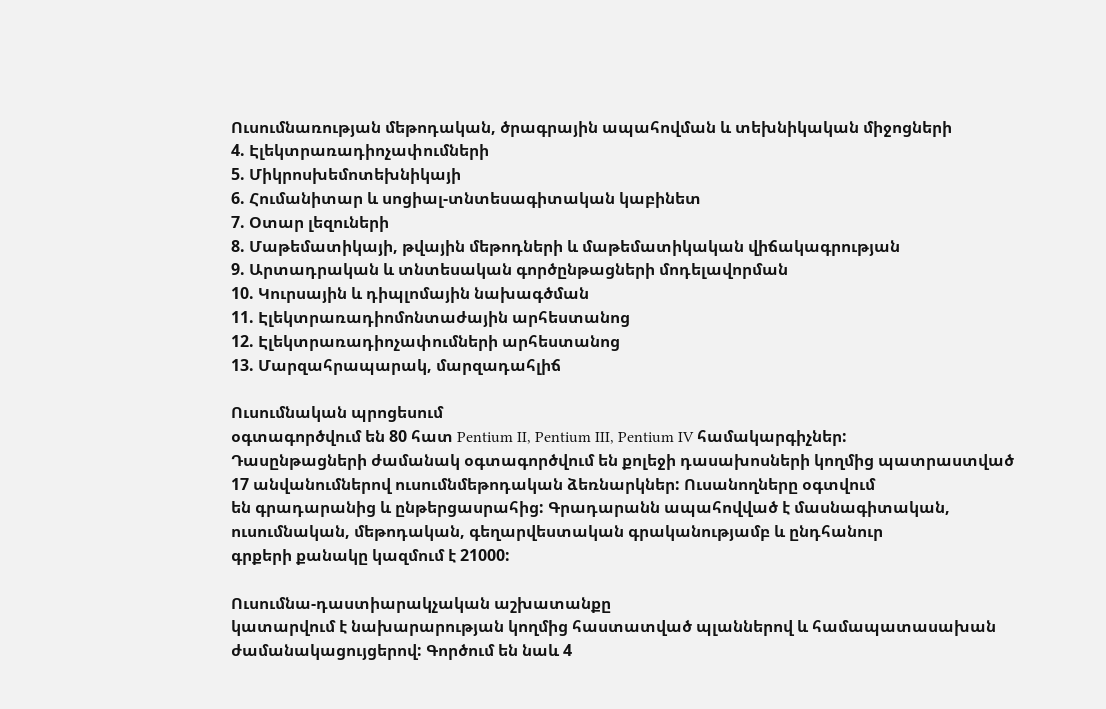Ուսումնառության մեթոդական, ծրագրային ապահովման և տեխնիկական միջոցների
4. Էլեկտրառադիոչափումների
5. Միկրոսխեմոտեխնիկայի
6. Հումանիտար և սոցիալ-տնտեսագիտական կաբինետ
7. Օտար լեզուների
8. Մաթեմատիկայի, թվային մեթոդների և մաթեմատիկական վիճակագրության
9. Արտադրական և տնտեսական գործընթացների մոդելավորման
10. Կուրսային և դիպլոմային նախագծման
11. Էլեկտրառադիոմոնտաժային արհեստանոց
12. Էլեկտրառադիոչափումների արհեստանոց
13. Մարզահրապարակ, մարզադահլիճ

Ուսումնական պրոցեսում
օգտագործվում են 80 հատ Pentium II, Pentium III, Pentium IV համակարգիչներ:
Դասընթացների ժամանակ օգտագործվում են քոլեջի դասախոսների կողմից պատրաստված
17 անվանումներով ուսումնմեթոդական ձեռնարկներ: Ուսանողները օգտվում
են գրադարանից և ընթերցասրահից: Գրադարանն ապահովված է մասնագիտական,
ուսումնական, մեթոդական, գեղարվեստական գրականությամբ և ընդհանուր
գրքերի քանակը կազմում է 21000:

Ուսումնա-դաստիարակչական աշխատանքը
կատարվում է նախարարության կողմից հաստատված պլաններով և համապատասախան
ժամանակացույցերով: Գործում են նաև 4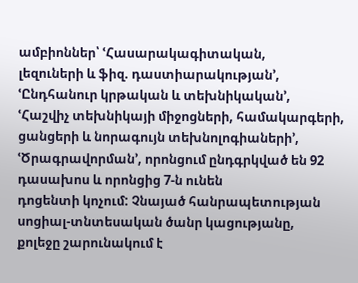ամբիոններ՝ ՙՀասարակագիտական,
լեզուների և ֆիզ. դաստիարակության՚, ՙԸնդհանուր կրթական և տեխնիկական՚,
ՙՀաշվիչ տեխնիկայի միջոցների, համակարգերի, ցանցերի և նորագույն տեխնոլոգիաների՚,
ՙԾրագրավորման՚, որոնցում ընդգրկված են 92 դասախոս և որոնցից 7-ն ունեն
դոցենտի կոչում: Չնայած հանրապետության սոցիալ-տնտեսական ծանր կացությանը,
քոլեջը շարունակում է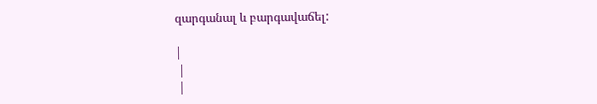զարգանալ և բարգավաճել:

|
 |
 |